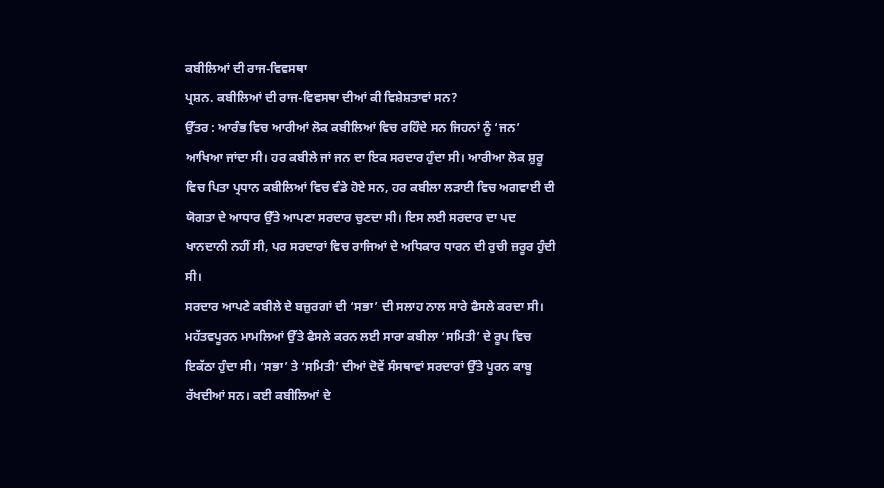ਕਬੀਲਿਆਂ ਦੀ ਰਾਜ-ਵਿਵਸਥਾ
ਪ੍ਰਸ਼ਨ. ਕਬੀਲਿਆਂ ਦੀ ਰਾਜ-ਵਿਵਸਥਾ ਦੀਆਂ ਕੀ ਵਿਸ਼ੇਸ਼ਤਾਵਾਂ ਸਨ?
ਉੱਤਰ : ਆਰੰਭ ਵਿਚ ਆਰੀਆਂ ਲੋਕ ਕਬੀਲਿਆਂ ਵਿਚ ਰਹਿੰਦੇ ਸਨ ਜਿਹਨਾਂ ਨੂੰ ‘ਜਨ’ ਆਖਿਆ ਜਾਂਦਾ ਸੀ। ਹਰ ਕਬੀਲੇ ਜਾਂ ਜਨ ਦਾ ਇਕ ਸਰਦਾਰ ਹੁੰਦਾ ਸੀ। ਆਰੀਆ ਲੋਕ ਸ਼ੁਰੂ ਵਿਚ ਪਿਤਾ ਪ੍ਰਧਾਨ ਕਬੀਲਿਆਂ ਵਿਚ ਵੰਡੇ ਹੋਏ ਸਨ, ਹਰ ਕਬੀਲਾ ਲੜਾਈ ਵਿਚ ਅਗਵਾਈ ਦੀ ਯੋਗਤਾ ਦੇ ਆਧਾਰ ਉੱਤੇ ਆਪਣਾ ਸਰਦਾਰ ਚੁਣਦਾ ਸੀ। ਇਸ ਲਈ ਸਰਦਾਰ ਦਾ ਪਦ ਖਾਨਦਾਨੀ ਨਹੀਂ ਸੀ, ਪਰ ਸਰਦਾਰਾਂ ਵਿਚ ਰਾਜਿਆਂ ਦੇ ਅਧਿਕਾਰ ਧਾਰਨ ਦੀ ਰੁਚੀ ਜ਼ਰੂਰ ਹੁੰਦੀ ਸੀ।
ਸਰਦਾਰ ਆਪਣੇ ਕਬੀਲੇ ਦੇ ਬਜ਼ੁਰਗਾਂ ਦੀ ‘ਸਭਾ’ ਦੀ ਸਲਾਹ ਨਾਲ ਸਾਰੇ ਫੈਸਲੇ ਕਰਦਾ ਸੀ। ਮਹੱਤਵਪੂਰਨ ਮਾਮਲਿਆਂ ਉੱਤੇ ਫੈਸਲੇ ਕਰਨ ਲਈ ਸਾਰਾ ਕਬੀਲਾ ‘ਸਮਿਤੀ’ ਦੇ ਰੂਪ ਵਿਚ ਇਕੱਠਾ ਹੁੰਦਾ ਸੀ। ‘ਸਭਾ’ ਤੇ ‘ਸਮਿਤੀ’ ਦੀਆਂ ਦੋਵੇਂ ਸੰਸਥਾਵਾਂ ਸਰਦਾਰਾਂ ਉੱਤੇ ਪੂਰਨ ਕਾਬੂ ਰੱਖਦੀਆਂ ਸਨ। ਕਈ ਕਬੀਲਿਆਂ ਦੇ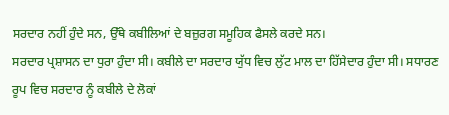ਸਰਦਾਰ ਨਹੀਂ ਹੁੰਦੇ ਸਨ, ਉੱਥੇ ਕਬੀਲਿਆਂ ਦੇ ਬਜ਼ੁਰਗ ਸਮੂਹਿਕ ਫੈਸਲੇ ਕਰਦੇ ਸਨ।
ਸਰਦਾਰ ਪ੍ਰਸ਼ਾਸਨ ਦਾ ਧੁਰਾ ਹੁੰਦਾ ਸੀ। ਕਬੀਲੇ ਦਾ ਸਰਦਾਰ ਯੁੱਧ ਵਿਚ ਲੁੱਟ ਮਾਲ ਦਾ ਹਿੱਸੇਦਾਰ ਹੁੰਦਾ ਸੀ। ਸਧਾਰਣ ਰੂਪ ਵਿਚ ਸਰਦਾਰ ਨੂੰ ਕਬੀਲੇ ਦੇ ਲੋਕਾਂ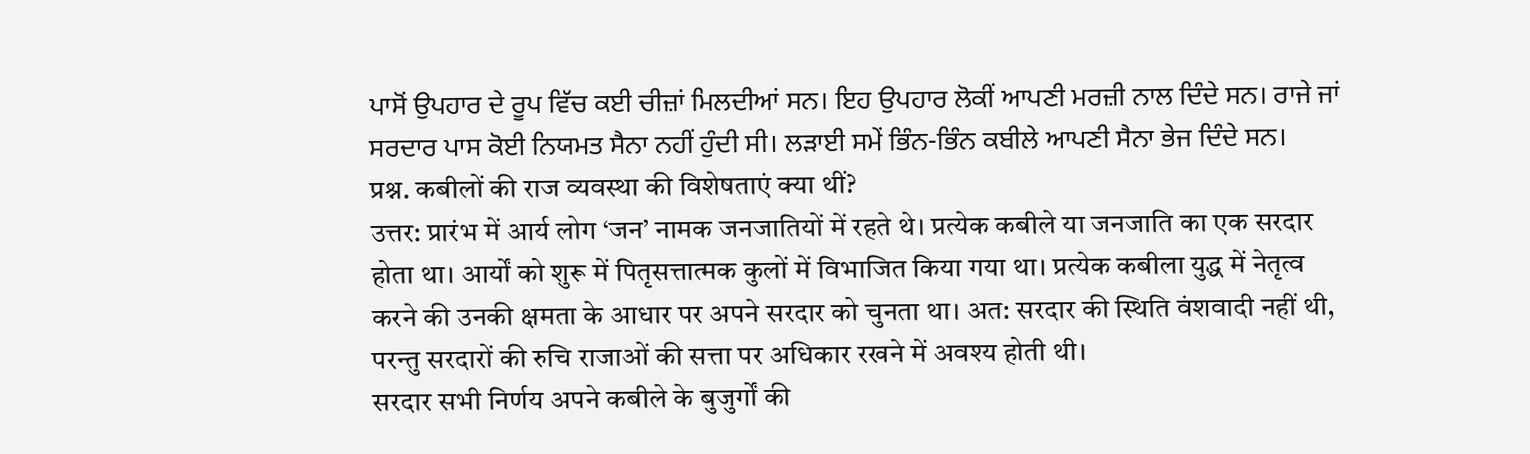ਪਾਸੋਂ ਉਪਹਾਰ ਦੇ ਰੂਪ ਵਿੱਚ ਕਈ ਚੀਜ਼ਾਂ ਮਿਲਦੀਆਂ ਸਨ। ਇਹ ਉਪਹਾਰ ਲੋਕੀਂ ਆਪਣੀ ਮਰਜ਼ੀ ਨਾਲ ਦਿੰਦੇ ਸਨ। ਰਾਜੇ ਜਾਂ ਸਰਦਾਰ ਪਾਸ ਕੋਈ ਨਿਯਮਤ ਸੈਨਾ ਨਹੀਂ ਹੁੰਦੀ ਸੀ। ਲੜਾਈ ਸਮੇਂ ਭਿੰਨ-ਭਿੰਨ ਕਬੀਲੇ ਆਪਣੀ ਸੈਨਾ ਭੇਜ ਦਿੰਦੇ ਸਨ।
प्रश्न. कबीलों की राज व्यवस्था की विशेषताएं क्या थीं?
उत्तर: प्रारंभ में आर्य लोग ‘जन’ नामक जनजातियों में रहते थे। प्रत्येक कबीले या जनजाति का एक सरदार होता था। आर्यों को शुरू में पितृसत्तात्मक कुलों में विभाजित किया गया था। प्रत्येक कबीला युद्ध में नेतृत्व करने की उनकी क्षमता के आधार पर अपने सरदार को चुनता था। अत: सरदार की स्थिति वंशवादी नहीं थी, परन्तु सरदारों की रुचि राजाओं की सत्ता पर अधिकार रखने में अवश्य होती थी।
सरदार सभी निर्णय अपने कबीले के बुजुर्गों की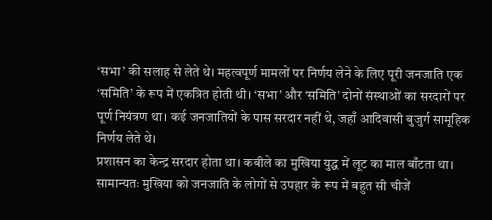‘सभा’ की सलाह से लेते थे। महत्वपूर्ण मामलों पर निर्णय लेने के लिए पूरी जनजाति एक ‘समिति’ के रूप में एकत्रित होती थी। ‘सभा’ और ‘समिति’ दोनों संस्थाओं का सरदारों पर पूर्ण नियंत्रण था। कई जनजातियों के पास सरदार नहीं थे, जहाँ आदिवासी बुजुर्ग सामूहिक निर्णय लेते थे।
प्रशासन का केन्द्र सरदार होता था। कबीले का मुखिया युद्ध में लूट का माल बाँटता था। सामान्यतः मुखिया को जनजाति के लोगों से उपहार के रूप में बहुत सी चीजें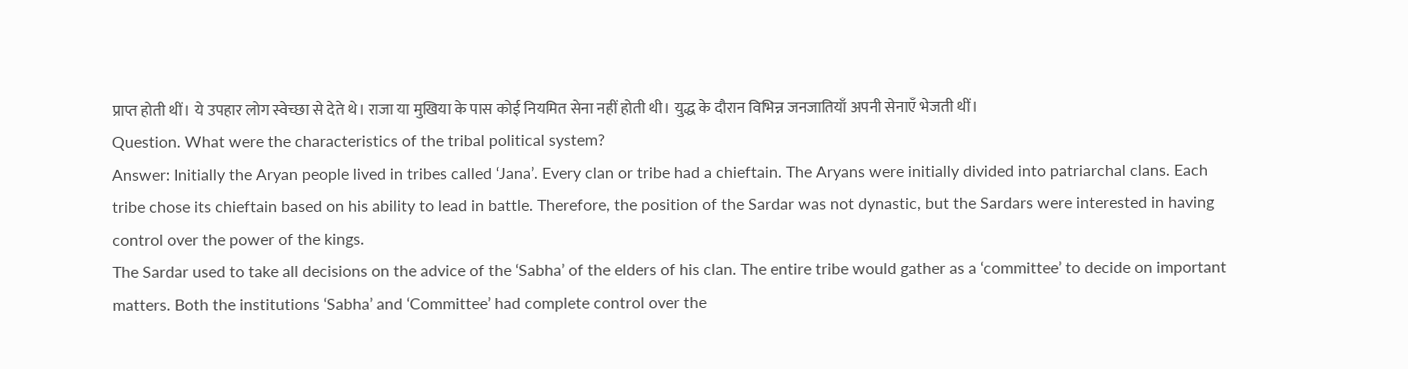प्राप्त होती थीं। ये उपहार लोग स्वेच्छा से देते थे। राजा या मुखिया के पास कोई नियमित सेना नहीं होती थी। युद्ध के दौरान विभिन्न जनजातियाँ अपनी सेनाएँ भेजती थीं।
Question. What were the characteristics of the tribal political system?
Answer: Initially the Aryan people lived in tribes called ‘Jana’. Every clan or tribe had a chieftain. The Aryans were initially divided into patriarchal clans. Each tribe chose its chieftain based on his ability to lead in battle. Therefore, the position of the Sardar was not dynastic, but the Sardars were interested in having control over the power of the kings.
The Sardar used to take all decisions on the advice of the ‘Sabha’ of the elders of his clan. The entire tribe would gather as a ‘committee’ to decide on important matters. Both the institutions ‘Sabha’ and ‘Committee’ had complete control over the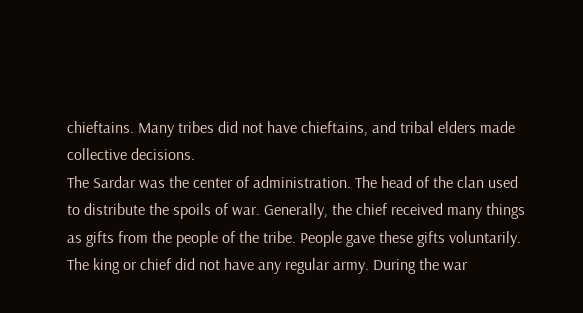chieftains. Many tribes did not have chieftains, and tribal elders made collective decisions.
The Sardar was the center of administration. The head of the clan used to distribute the spoils of war. Generally, the chief received many things as gifts from the people of the tribe. People gave these gifts voluntarily. The king or chief did not have any regular army. During the war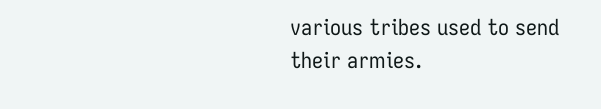various tribes used to send their armies.